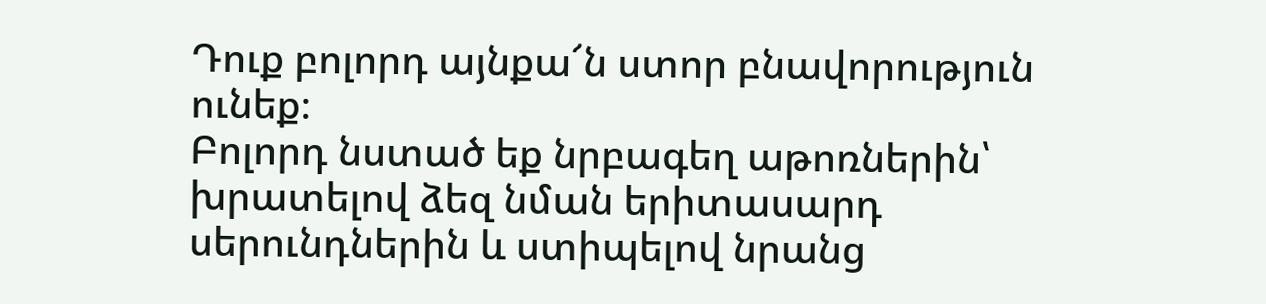Դուք բոլորդ այնքա՜ն ստոր բնավորություն ունեք։
Բոլորդ նստած եք նրբագեղ աթոռներին՝ խրատելով ձեզ նման երիտասարդ սերունդներին և ստիպելով նրանց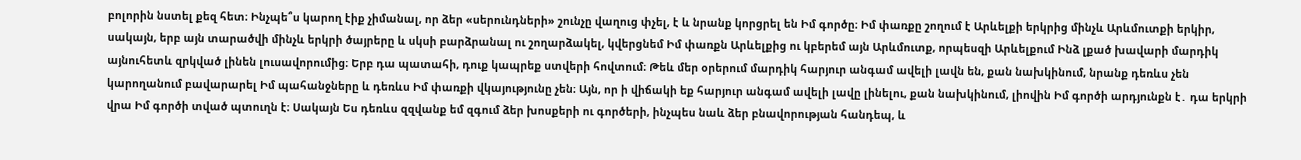բոլորին նստել քեզ հետ։ Ինչպե՞ս կարող էիք չիմանալ, որ ձեր «սերունդների» շունչը վաղուց փչել, է և նրանք կորցրել են Իմ գործը։ Իմ փառքը շողում է Արևելքի երկրից մինչև Արևմուտքի երկիր, սակայն, երբ այն տարածվի մինչև երկրի ծայրերը և սկսի բարձրանալ ու շողարձակել, կվերցնեմ Իմ փառքն Արևելքից ու կբերեմ այն Արևմուտք, որպեսզի Արևելքում Ինձ լքած խավարի մարդիկ այնուհետև զրկված լինեն լուսավորումից։ Երբ դա պատահի, դուք կապրեք ստվերի հովտում։ Թեև մեր օրերում մարդիկ հարյուր անգամ ավելի լավն են, քան նախկինում, նրանք դեռևս չեն կարողանում բավարարել Իմ պահանջները և դեռևս Իմ փառքի վկայությունը չեն։ Այն, որ ի վիճակի եք հարյուր անգամ ավելի լավը լինելու, քան նախկինում, լիովին Իմ գործի արդյունքն է․ դա երկրի վրա Իմ գործի տված պտուղն է։ Սակայն Ես դեռևս զզվանք եմ զգում ձեր խոսքերի ու գործերի, ինչպես նաև ձեր բնավորության հանդեպ, և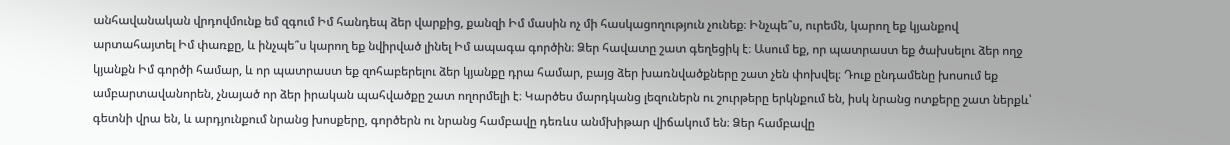անհավանական վրդովմունք եմ զգում Իմ հանդեպ ձեր վարքից, քանզի Իմ մասին ոչ մի հասկացողություն չունեք։ Ինչպե՞ս, ուրեմն, կարող եք կյանքով արտահայտել Իմ փառքը, և ինչպե՞ս կարող եք նվիրված լինել Իմ ապագա գործին։ Ձեր հավատը շատ գեղեցիկ է։ Ասում եք, որ պատրաստ եք ծախսելու ձեր ողջ կյանքն Իմ գործի համար, և որ պատրաստ եք զոհաբերելու ձեր կյանքը դրա համար, բայց ձեր խառնվածքները շատ չեն փոխվել։ Դուք ընդամենը խոսում եք ամբարտավանորեն, չնայած որ ձեր իրական պահվածքը շատ ողորմելի է։ Կարծես մարդկանց լեզուներն ու շուրթերը երկնքում են, իսկ նրանց ոտքերը շատ ներքև՝ գետնի վրա են, և արդյունքում նրանց խոսքերը, գործերն ու նրանց համբավը դեռևս անմխիթար վիճակում են։ Ձեր համբավը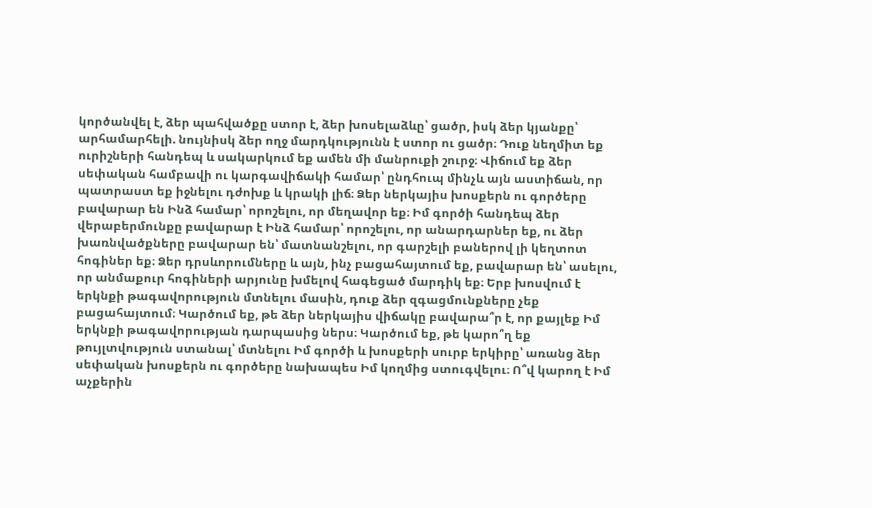կործանվել է, ձեր պահվածքը ստոր է, ձեր խոսելաձևը՝ ցածր, իսկ ձեր կյանքը՝ արհամարհելի. նույնիսկ ձեր ողջ մարդկությունն է ստոր ու ցածր։ Դուք նեղմիտ եք ուրիշների հանդեպ և սակարկում եք ամեն մի մանրուքի շուրջ։ Վիճում եք ձեր սեփական համբավի ու կարգավիճակի համար՝ ընդհուպ մինչև այն աստիճան, որ պատրաստ եք իջնելու դժոխք և կրակի լիճ։ Ձեր ներկայիս խոսքերն ու գործերը բավարար են Ինձ համար՝ որոշելու, որ մեղավոր եք։ Իմ գործի հանդեպ ձեր վերաբերմունքը բավարար է Ինձ համար՝ որոշելու, որ անարդարներ եք, ու ձեր խառնվածքները բավարար են՝ մատնանշելու, որ գարշելի բաներով լի կեղտոտ հոգիներ եք։ Ձեր դրսևորումները և այն, ինչ բացահայտում եք, բավարար են՝ ասելու, որ անմաքուր հոգիների արյունը խմելով հագեցած մարդիկ եք։ Երբ խոսվում է երկնքի թագավորություն մտնելու մասին, դուք ձեր զգացմունքները չեք բացահայտում։ Կարծում եք, թե ձեր ներկայիս վիճակը բավարա՞ր է, որ քայլեք Իմ երկնքի թագավորության դարպասից ներս։ Կարծում եք, թե կարո՞ղ եք թույլտվություն ստանալ՝ մտնելու Իմ գործի և խոսքերի սուրբ երկիրը՝ առանց ձեր սեփական խոսքերն ու գործերը նախապես Իմ կողմից ստուգվելու։ Ո՞վ կարող է Իմ աչքերին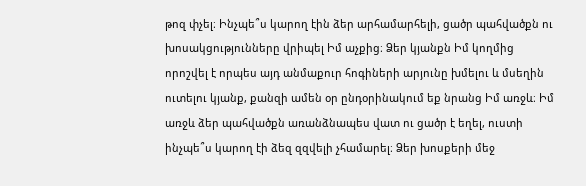թոզ փչել։ Ինչպե՞ս կարող էին ձեր արհամարհելի, ցածր պահվածքն ու խոսակցությունները վրիպել Իմ աչքից։ Ձեր կյանքն Իմ կողմից որոշվել է որպես այդ անմաքուր հոգիների արյունը խմելու և մսեղին ուտելու կյանք, քանզի ամեն օր ընդօրինակում եք նրանց Իմ առջև։ Իմ առջև ձեր պահվածքն առանձնապես վատ ու ցածր է եղել, ուստի ինչպե՞ս կարող էի ձեզ զզվելի չհամարել։ Ձեր խոսքերի մեջ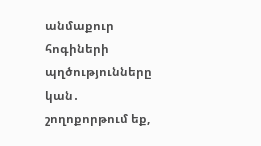անմաքուր հոգիների պղծությունները կան․ շողոքորթում եք,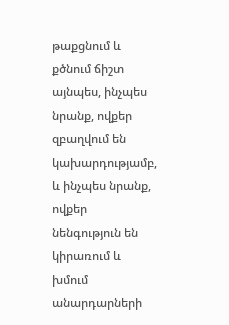թաքցնում և քծնում ճիշտ այնպես, ինչպես նրանք, ովքեր զբաղվում են կախարդությամբ, և ինչպես նրանք, ովքեր նենգություն են կիրառում և խմում անարդարների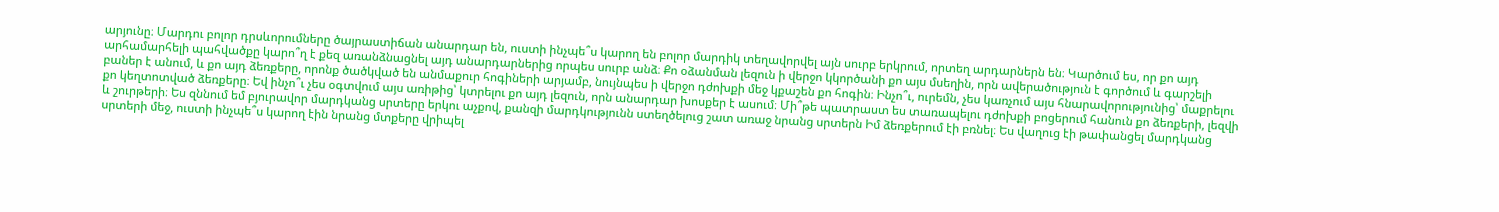արյունը։ Մարդու բոլոր դրսևորումները ծայրաստիճան անարդար են, ուստի ինչպե՞ս կարող են բոլոր մարդիկ տեղավորվել այն սուրբ երկրում, որտեղ արդարներն են։ Կարծում ես, որ քո այդ արհամարհելի պահվածքը կարո՞ղ է քեզ առանձնացնել այդ անարդարներից որպես սուրբ անձ։ Քո օձանման լեզուն ի վերջո կկործանի քո այս մսեղին, որն ավերածություն է գործում և գարշելի բաներ է անում, և քո այդ ձեռքերը, որոնք ծածկված են անմաքուր հոգիների արյամբ, նույնպես ի վերջո դժոխքի մեջ կքաշեն քո հոգին։ Ինչո՞ւ, ուրեմն, չես կառչում այս հնարավորությունից՝ մաքրելու քո կեղտոտված ձեռքերը։ Եվ ինչո՞ւ չես օգտվում այս առիթից՝ կտրելու քո այդ լեզուն, որն անարդար խոսքեր է ասում։ Մի՞թե պատրաստ ես տառապելու դժոխքի բոցերում հանուն քո ձեռքերի, լեզվի և շուրթերի։ Ես զննում եմ բյուրավոր մարդկանց սրտերը երկու աչքով, քանզի մարդկությունն ստեղծելուց շատ առաջ նրանց սրտերն Իմ ձեռքերում էի բռնել։ Ես վաղուց էի թափանցել մարդկանց սրտերի մեջ, ուստի ինչպե՞ս կարող էին նրանց մտքերը վրիպել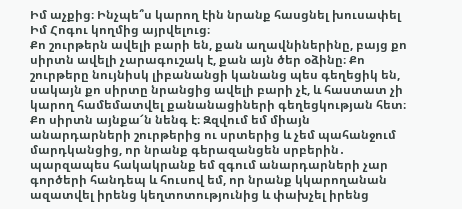Իմ աչքից։ Ինչպե՞ս կարող էին նրանք հասցնել խուսափել Իմ Հոգու կողմից այրվելուց։
Քո շուրթերն ավելի բարի են, քան աղավնիներինը, բայց քո սիրտն ավելի չարագուշակ է, քան այն ծեր օձինը։ Քո շուրթերը նույնիսկ լիբանանցի կանանց պես գեղեցիկ են, սակայն քո սիրտը նրանցից ավելի բարի չէ, և հաստատ չի կարող համեմատվել քանանացիների գեղեցկության հետ։ Քո սիրտն այնքա՜ն նենգ է։ Զզվում եմ միայն անարդարների շուրթերից ու սրտերից և չեմ պահանջում մարդկանցից, որ նրանք գերազանցեն սրբերին․ պարզապես հակակրանք եմ զգում անարդարների չար գործերի հանդեպ և հուսով եմ, որ նրանք կկարողանան ազատվել իրենց կեղտոտությունից և փախչել իրենց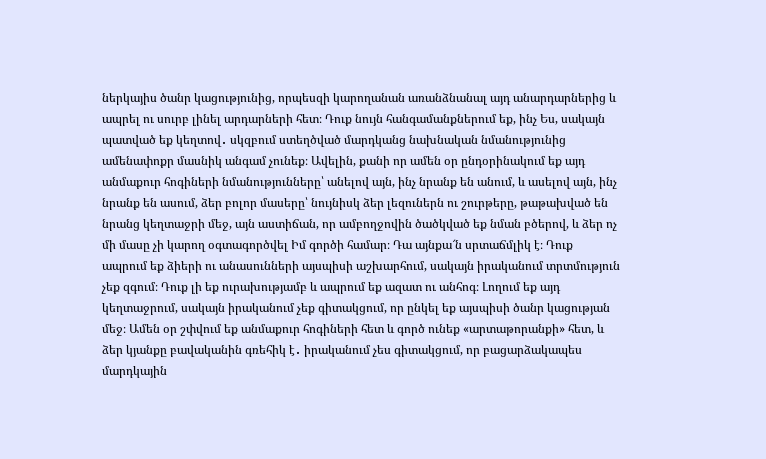ներկայիս ծանր կացությունից, որպեսզի կարողանան առանձնանալ այդ անարդարներից և ապրել ու սուրբ լինել արդարների հետ։ Դուք նույն հանգամանքներում եք, ինչ Ես, սակայն պատված եք կեղտով․ սկզբում ստեղծված մարդկանց նախնական նմանությունից ամենափոքր մասնիկ անգամ չունեք։ Ավելին, քանի որ ամեն օր ընդօրինակում եք այդ անմաքուր հոգիների նմանությունները՝ անելով այն, ինչ նրանք են անում, և ասելով այն, ինչ նրանք են ասում, ձեր բոլոր մասերը՝ նույնիսկ ձեր լեզուներն ու շուրթերը, թաթախված են նրանց կեղտաջրի մեջ, այն աստիճան, որ ամբողջովին ծածկված եք նման բծերով, և ձեր ոչ մի մասը չի կարող օգտագործվել Իմ գործի համար։ Դա այնքա՜ն սրտաճմլիկ է։ Դուք ապրում եք ձիերի ու անասունների այսպիսի աշխարհում, սակայն իրականում տրտմություն չեք զգում։ Դուք լի եք ուրախությամբ և ապրում եք ազատ ու անհոգ։ Լողում եք այդ կեղտաջրում, սակայն իրականում չեք գիտակցում, որ ընկել եք այսպիսի ծանր կացության մեջ։ Ամեն օր շփվում եք անմաքուր հոգիների հետ և գործ ունեք «արտաթորանքի» հետ, և ձեր կյանքը բավականին գռեհիկ է․ իրականում չես գիտակցում, որ բացարձակապես մարդկային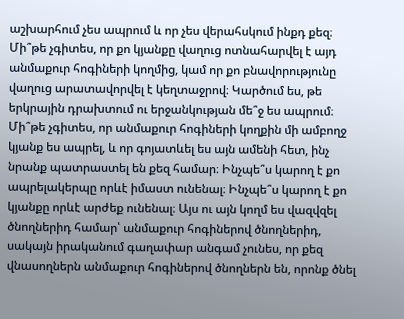աշխարհում չես ապրում և որ չես վերահսկում ինքդ քեզ։ Մի՞թե չգիտես, որ քո կյանքը վաղուց ոտնահարվել է այդ անմաքուր հոգիների կողմից, կամ որ քո բնավորությունը վաղուց արատավորվել է կեղտաջրով։ Կարծում ես, թե երկրային դրախտում ու երջանկության մե՞ջ ես ապրում։ Մի՞թե չգիտես, որ անմաքուր հոգիների կողքին մի ամբողջ կյանք ես ապրել, և որ գոյատևել ես այն ամենի հետ, ինչ նրանք պատրաստել են քեզ համար։ Ինչպե՞ս կարող է քո ապրելակերպը որևէ իմաստ ունենալ։ Ինչպե՞ս կարող է քո կյանքը որևէ արժեք ունենալ։ Այս ու այն կողմ ես վազվզել ծնողներիդ համար՝ անմաքուր հոգիներով ծնողներիդ, սակայն իրականում գաղափար անգամ չունես, որ քեզ վնասողներն անմաքուր հոգիներով ծնողներն են, որոնք ծնել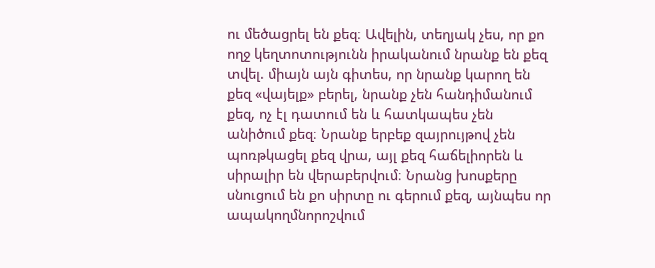ու մեծացրել են քեզ։ Ավելին, տեղյակ չես, որ քո ողջ կեղտոտությունն իրականում նրանք են քեզ տվել. միայն այն գիտես, որ նրանք կարող են քեզ «վայելք» բերել, նրանք չեն հանդիմանում քեզ, ոչ էլ դատում են և հատկապես չեն անիծում քեզ։ Նրանք երբեք զայրույթով չեն պոռթկացել քեզ վրա, այլ քեզ հաճելիորեն և սիրալիր են վերաբերվում։ Նրանց խոսքերը սնուցում են քո սիրտը ու գերում քեզ, այնպես որ ապակողմնորոշվում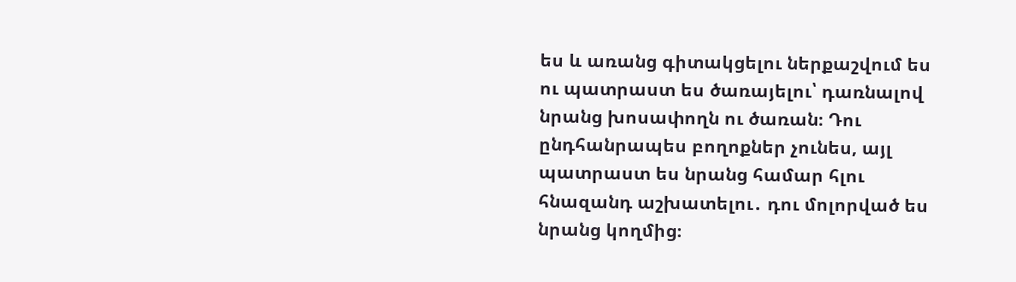ես և առանց գիտակցելու ներքաշվում ես ու պատրաստ ես ծառայելու՝ դառնալով նրանց խոսափողն ու ծառան։ Դու ընդհանրապես բողոքներ չունես, այլ պատրաստ ես նրանց համար հլու հնազանդ աշխատելու․ դու մոլորված ես նրանց կողմից։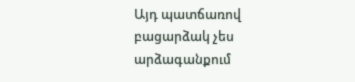Այդ պատճառով բացարձակ չես արձագանքում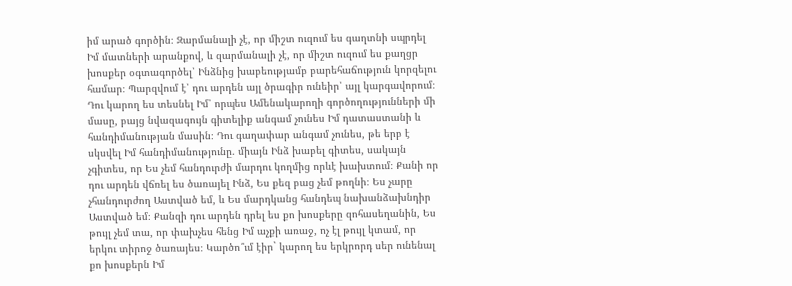իմ արած գործին։ Զարմանալի չէ, որ միշտ ուզում ես գաղտնի սպրդել Իմ մատների արանքով, և զարմանալի չէ, որ միշտ ուզում ես քաղցր խոսքեր օգտագործել՝ Ինձնից խաբեությամբ բարեհաճություն կորզելու համար։ Պարզվում է՝ դու արդեն այլ ծրագիր ունեիր՝ այլ կարգավորում։ Դու կարող ես տեսնել Իմ՝ որպես Ամենակարողի գործողությունների մի մասը, բայց նվազագույն գիտելիք անգամ չունես Իմ դատաստանի և հանդիմանության մասին։ Դու գաղափար անգամ չունես, թե երբ է սկսվել Իմ հանդիմանությունը. միայն Ինձ խաբել գիտես, սակայն չգիտես, որ Ես չեմ հանդուրժի մարդու կողմից որևէ խախտում։ Քանի որ դու արդեն վճռել ես ծառայել Ինձ, Ես քեզ բաց չեմ թողնի։ Ես չարը չհանդուրժող Աստված եմ, և Ես մարդկանց հանդեպ նախանձախնդիր Աստված եմ։ Քանզի դու արդեն դրել ես քո խոսքերը զոհասեղանին, Ես թույլ չեմ տա, որ փախչես հենց Իմ աչքի առաջ, ոչ էլ թույլ կտամ, որ երկու տիրոջ ծառայես։ Կարծո՞ւմ էիր` կարող ես երկրորդ սեր ունենալ քո խոսքերն Իմ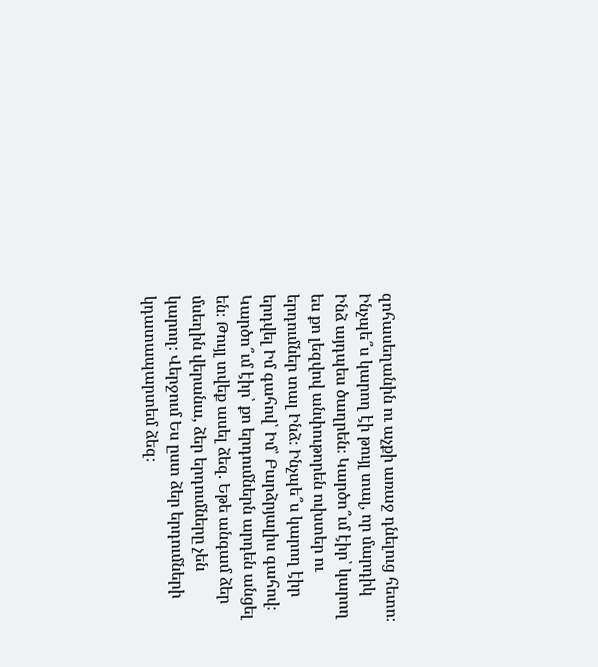զոհասեղանին ու աչքի առաջ դնելուց հետո։ Ինչպե՞ս կարող էի թույլ տալ, որ մարդիկ Ինձ այդպես ծաղրեն։ Կարծո՞ւմ էիր՝ կարող ես քո լեզվով անփութորեն ուխտեր ու երդումներ տալ Ինձ։ Ինչպե՞ս կարող էիր երդվել Իմ գահով՝ Իմ՝ Բարձրյալիս գահով։ Կարծո՞ւմ էիր՝ քո երդումներն արդեն անցել են։ Թույլ տվեք ասել ձեզ. Եթե անգամ ձեր մսեղին վերանա, ձեր երդումները չեն կարող։ Վերջում Ես ըստ ձեր երդումների կդատապարտեմ ձեզ։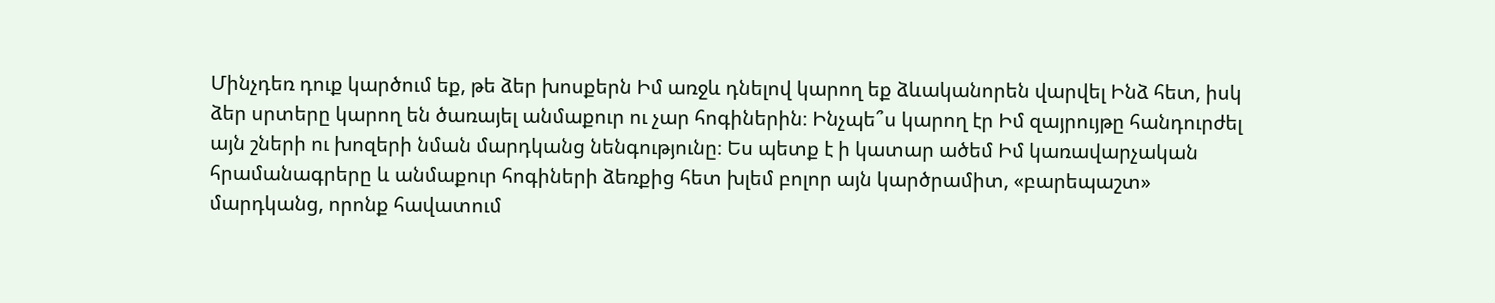Մինչդեռ դուք կարծում եք, թե ձեր խոսքերն Իմ առջև դնելով կարող եք ձևականորեն վարվել Ինձ հետ, իսկ ձեր սրտերը կարող են ծառայել անմաքուր ու չար հոգիներին։ Ինչպե՞ս կարող էր Իմ զայրույթը հանդուրժել այն շների ու խոզերի նման մարդկանց նենգությունը։ Ես պետք է ի կատար ածեմ Իմ կառավարչական հրամանագրերը և անմաքուր հոգիների ձեռքից հետ խլեմ բոլոր այն կարծրամիտ, «բարեպաշտ» մարդկանց, որոնք հավատում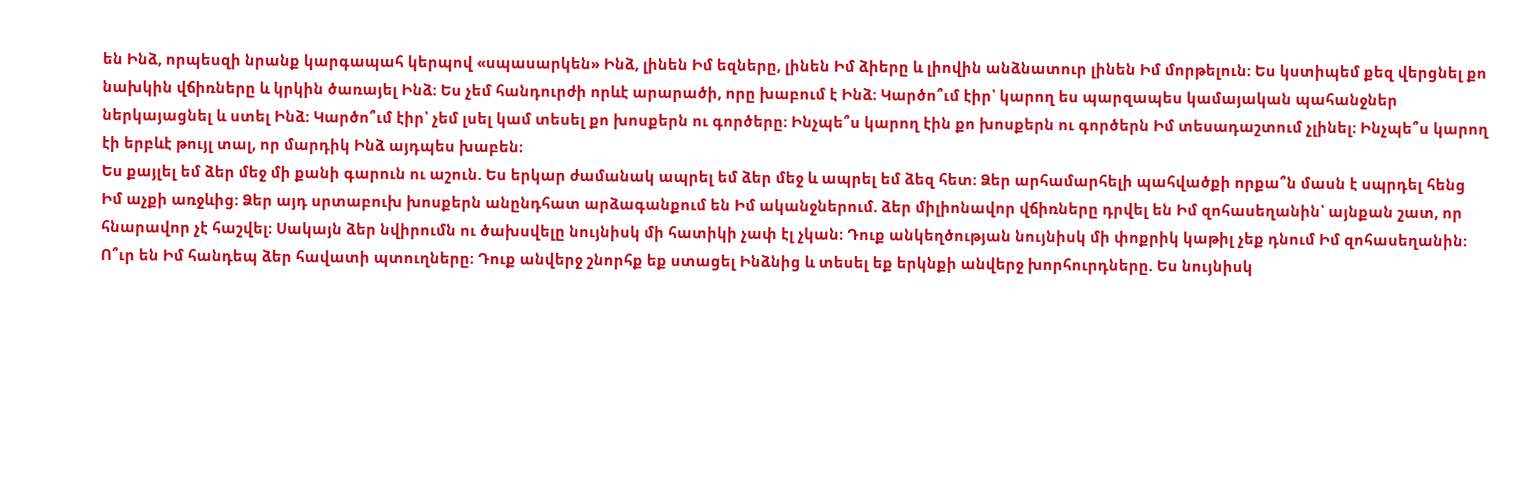են Ինձ, որպեսզի նրանք կարգապահ կերպով «սպասարկեն» Ինձ, լինեն Իմ եզները, լինեն Իմ ձիերը և լիովին անձնատուր լինեն Իմ մորթելուն։ Ես կստիպեմ քեզ վերցնել քո նախկին վճիռները և կրկին ծառայել Ինձ։ Ես չեմ հանդուրժի որևէ արարածի, որը խաբում է Ինձ։ Կարծո՞ւմ էիր՝ կարող ես պարզապես կամայական պահանջներ ներկայացնել և ստել Ինձ։ Կարծո՞ւմ էիր՝ չեմ լսել կամ տեսել քո խոսքերն ու գործերը։ Ինչպե՞ս կարող էին քո խոսքերն ու գործերն Իմ տեսադաշտում չլինել։ Ինչպե՞ս կարող էի երբևէ թույլ տալ, որ մարդիկ Ինձ այդպես խաբեն։
Ես քայլել եմ ձեր մեջ մի քանի գարուն ու աշուն. Ես երկար ժամանակ ապրել եմ ձեր մեջ և ապրել եմ ձեզ հետ։ Ձեր արհամարհելի պահվածքի որքա՞ն մասն է սպրդել հենց Իմ աչքի առջևից։ Ձեր այդ սրտաբուխ խոսքերն անընդհատ արձագանքում են Իմ ականջներում. ձեր միլիոնավոր վճիռները դրվել են Իմ զոհասեղանին՝ այնքան շատ, որ հնարավոր չէ հաշվել։ Սակայն ձեր նվիրումն ու ծախսվելը նույնիսկ մի հատիկի չափ էլ չկան։ Դուք անկեղծության նույնիսկ մի փոքրիկ կաթիլ չեք դնում Իմ զոհասեղանին։ Ո՞ւր են Իմ հանդեպ ձեր հավատի պտուղները։ Դուք անվերջ շնորհք եք ստացել Ինձնից և տեսել եք երկնքի անվերջ խորհուրդները. Ես նույնիսկ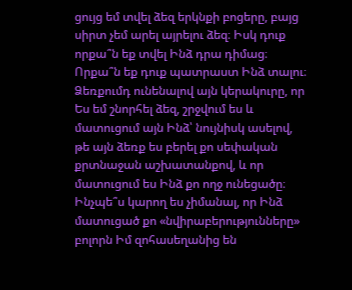ցույց եմ տվել ձեզ երկնքի բոցերը, բայց սիրտ չեմ արել այրելու ձեզ։ Իսկ դուք որքա՞ն եք տվել Ինձ դրա դիմաց։ Որքա՞ն եք դուք պատրաստ Ինձ տալու։ Ձեռքումդ ունենալով այն կերակուրը, որ Ես եմ շնորհել ձեզ, շրջվում ես և մատուցում այն Ինձ՝ նույնիսկ ասելով, թե այն ձեռք ես բերել քո սեփական քրտնաջան աշխատանքով, և որ մատուցում ես Ինձ քո ողջ ունեցածը։ Ինչպե՞ս կարող ես չիմանալ, որ Ինձ մատուցած քո «նվիրաբերությունները» բոլորն Իմ զոհասեղանից են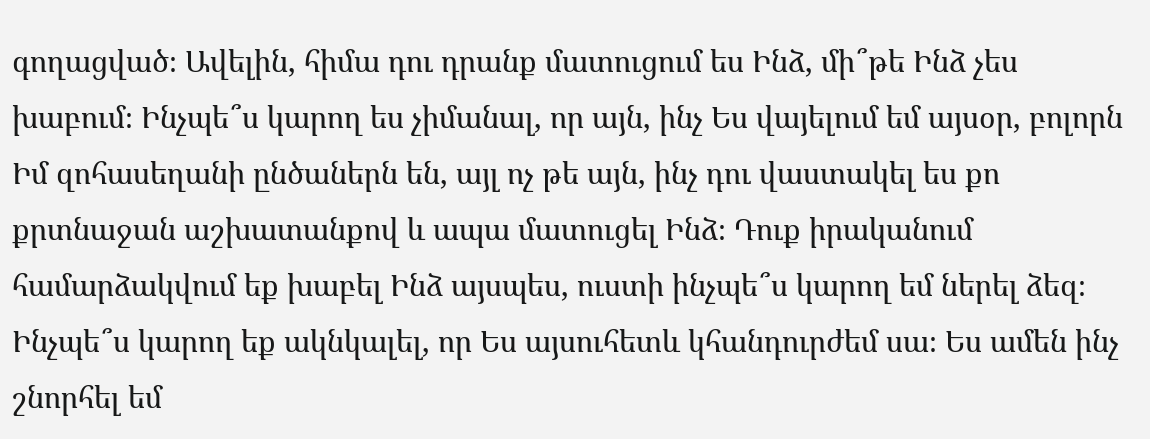գողացված։ Ավելին, հիմա դու դրանք մատուցում ես Ինձ, մի՞թե Ինձ չես խաբում։ Ինչպե՞ս կարող ես չիմանալ, որ այն, ինչ Ես վայելում եմ այսօր, բոլորն Իմ զոհասեղանի ընծաներն են, այլ ոչ թե այն, ինչ դու վաստակել ես քո քրտնաջան աշխատանքով և ապա մատուցել Ինձ։ Դուք իրականում համարձակվում եք խաբել Ինձ այսպես, ուստի ինչպե՞ս կարող եմ ներել ձեզ։ Ինչպե՞ս կարող եք ակնկալել, որ Ես այսուհետև կհանդուրժեմ սա։ Ես ամեն ինչ շնորհել եմ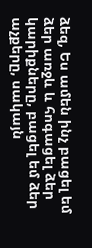ձեզ, Ես ամեն ինչ բացել եմ ձեր առջև և հոգացել ձեր կարիքները, բացել եմ ձեր աչքերը, սակայն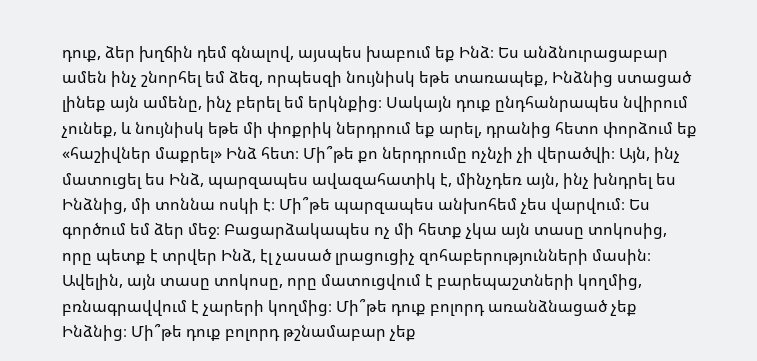դուք, ձեր խղճին դեմ գնալով, այսպես խաբում եք Ինձ։ Ես անձնուրացաբար ամեն ինչ շնորհել եմ ձեզ, որպեսզի նույնիսկ եթե տառապեք, Ինձնից ստացած լինեք այն ամենը, ինչ բերել եմ երկնքից։ Սակայն դուք ընդհանրապես նվիրում չունեք, և նույնիսկ եթե մի փոքրիկ ներդրում եք արել, դրանից հետո փորձում եք «հաշիվներ մաքրել» Ինձ հետ։ Մի՞թե քո ներդրումը ոչնչի չի վերածվի։ Այն, ինչ մատուցել ես Ինձ, պարզապես ավազահատիկ է, մինչդեռ այն, ինչ խնդրել ես Ինձնից, մի տոննա ոսկի է։ Մի՞թե պարզապես անխոհեմ չես վարվում։ Ես գործում եմ ձեր մեջ։ Բացարձակապես ոչ մի հետք չկա այն տասը տոկոսից, որը պետք է տրվեր Ինձ, էլ չասած լրացուցիչ զոհաբերությունների մասին։ Ավելին, այն տասը տոկոսը, որը մատուցվում է բարեպաշտների կողմից, բռնագրավվում է չարերի կողմից։ Մի՞թե դուք բոլորդ առանձնացած չեք Ինձնից։ Մի՞թե դուք բոլորդ թշնամաբար չեք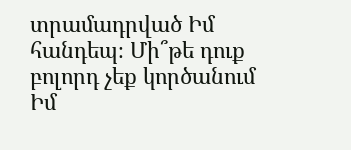տրամադրված Իմ հանդեպ։ Մի՞թե դուք բոլորդ չեք կործանում Իմ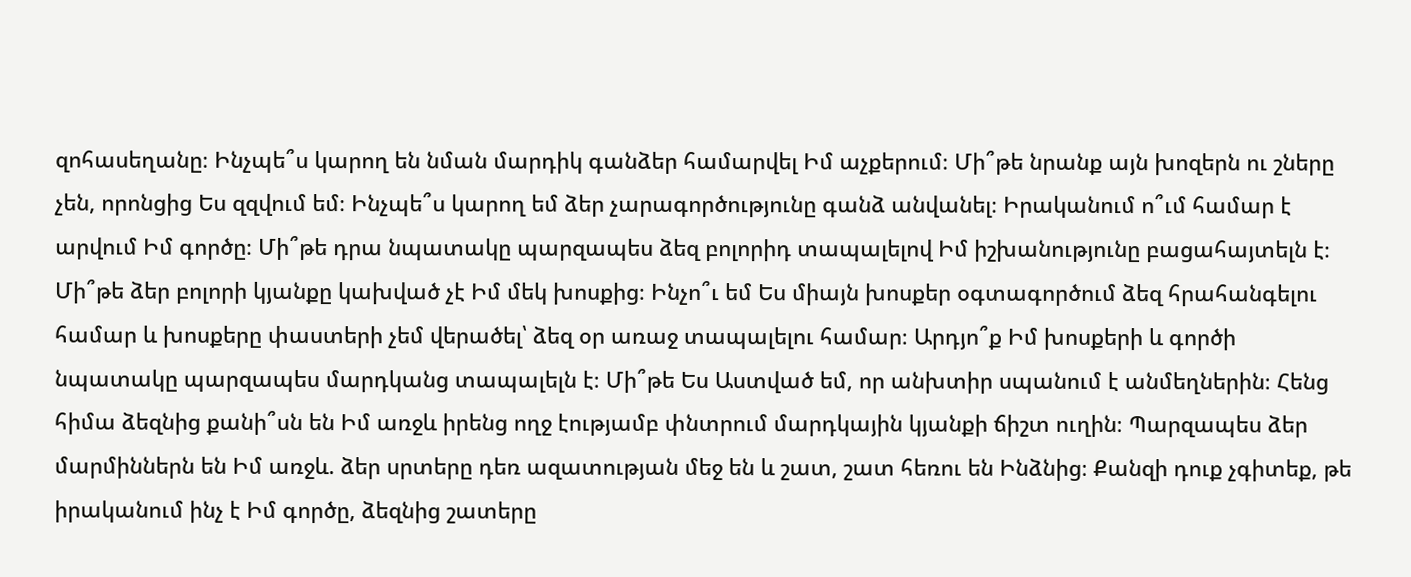զոհասեղանը։ Ինչպե՞ս կարող են նման մարդիկ գանձեր համարվել Իմ աչքերում։ Մի՞թե նրանք այն խոզերն ու շները չեն, որոնցից Ես զզվում եմ։ Ինչպե՞ս կարող եմ ձեր չարագործությունը գանձ անվանել։ Իրականում ո՞ւմ համար է արվում Իմ գործը։ Մի՞թե դրա նպատակը պարզապես ձեզ բոլորիդ տապալելով Իմ իշխանությունը բացահայտելն է։ Մի՞թե ձեր բոլորի կյանքը կախված չէ Իմ մեկ խոսքից։ Ինչո՞ւ եմ Ես միայն խոսքեր օգտագործում ձեզ հրահանգելու համար և խոսքերը փաստերի չեմ վերածել՝ ձեզ օր առաջ տապալելու համար։ Արդյո՞ք Իմ խոսքերի և գործի նպատակը պարզապես մարդկանց տապալելն է։ Մի՞թե Ես Աստված եմ, որ անխտիր սպանում է անմեղներին։ Հենց հիմա ձեզնից քանի՞սն են Իմ առջև իրենց ողջ էությամբ փնտրում մարդկային կյանքի ճիշտ ուղին։ Պարզապես ձեր մարմիններն են Իմ առջև. ձեր սրտերը դեռ ազատության մեջ են և շատ, շատ հեռու են Ինձնից։ Քանզի դուք չգիտեք, թե իրականում ինչ է Իմ գործը, ձեզնից շատերը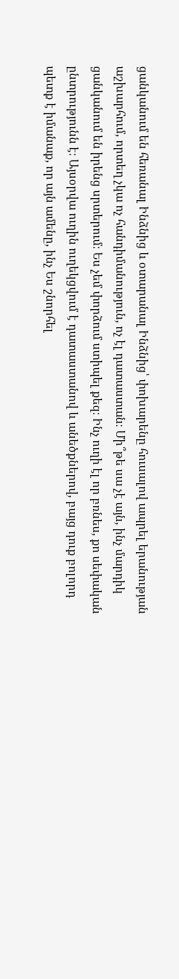ցանկանում են հեռանալ Ինձնից և օտարանալ Ինձնից՝ փոխարենը հուսալով ապրել երանության աշխարհում, որտեղ չկա ոչ հանդիմանություն, ոչ էլ դատաստան։ Մի՞թե սա չէ այն, ինչ մարդիկ ցանկանում են իրենց սրտերում։ Ես չեմ փորձում ստիպել քեզ։ Ինչ ուղի էլ որ բռնես, քո սեփական ընտրությունն է։ Այսօրվա ուղին ուղեկցվում է դատաստանով և անեծքներով, բայց դուք բոլորդ պետք է իմանաք, որ այն ամենը, ինչ Ես շնորհել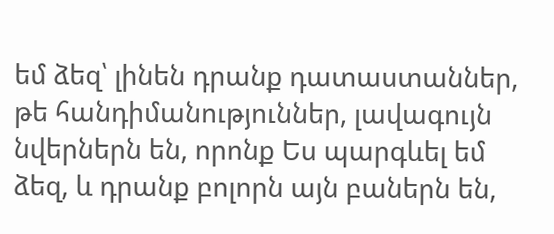եմ ձեզ՝ լինեն դրանք դատաստաններ, թե հանդիմանություններ, լավագույն նվերներն են, որոնք Ես պարգևել եմ ձեզ, և դրանք բոլորն այն բաներն են,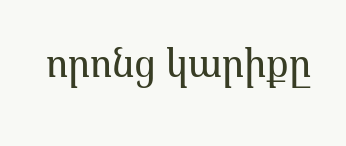որոնց կարիքը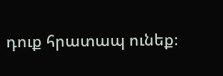դուք հրատապ ունեք։